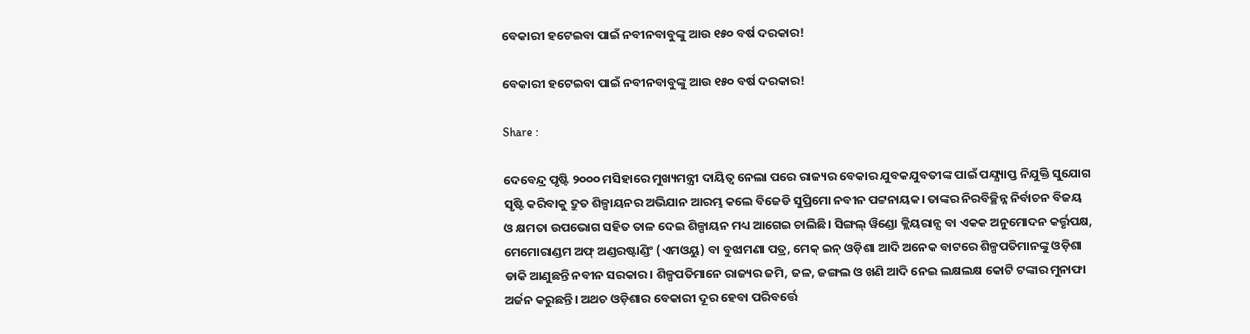ବେକାରୀ ହଟେଇବା ପାଇଁ ନବୀନବାବୁଙ୍କୁ ଆଉ ୧୫୦ ବର୍ଷ ଦରକାର!

ବେକାରୀ ହଟେଇବା ପାଇଁ ନବୀନବାବୁଙ୍କୁ ଆଉ ୧୫୦ ବର୍ଷ ଦରକାର!

Share :

ଦେବେନ୍ଦ୍ର ପୃଷ୍ଟି ୨୦୦୦ ମସିହାରେ ମୁଖ୍ୟମନ୍ତ୍ରୀ ଦାୟିତ୍ବ ନେଲା ପରେ ରାଜ୍ୟର ବେକାର ଯୁବକଯୁବତୀଙ୍କ ପାଇଁ ପଯ୍ଯ୍ୟାପ୍ତ ନିଯୁକ୍ତି ସୁଯୋଗ ସୃଷ୍ଟି କରିବାକୁ ଦ୍ରୁତ ଶିଳ୍ପାୟନର ଅଭିଯାନ ଆରମ୍ଭ କଲେ ବିଜେଡି ସୁପ୍ରିମୋ ନବୀନ ପଟ୍ଟନାୟକ। ତାଙ୍କର ନିରବିଚ୍ଛିନ୍ନ ନିର୍ବାଚନ ବିଜୟ ଓ କ୍ଷମତା ଉପଭୋଗ ସହିତ ତାଳ ଦେଇ ଶିଳ୍ପାୟନ ମଧ୍ୟ ଆଗେଇ ଚାଲିଛି। ସିଙ୍ଗଲ୍‌ ୱିଣ୍ଡୋ କ୍ଲିୟରାନ୍ସ ବା ଏକକ ଅନୁମୋଦନ କର୍ତ୍ତୃପକ୍ଷ, ମେମୋରାଣ୍ଡମ ଅଫ୍‌ ଅଣ୍ଡରଷ୍ଟାଣ୍ଡିଂ (ଏମଓୟୁ) ବା ବୁଝାମଣା ପତ୍ର, ମେକ୍‌ ଇନ୍‌ ଓଡ଼ିଶା ଆଦି ଅନେକ ବାଟରେ ଶିଳ୍ପପତିମାନଙ୍କୁ ଓଡ଼ିଶା ଡାକି ଆଣୁଛନ୍ତି ନବୀନ ସରକାର। ଶିଳ୍ପପତିମାନେ ରାଜ୍ୟର ଜମି, ଜଳ, ଜଙ୍ଗଲ ଓ ଖଣି ଆଦି ନେଇ ଲକ୍ଷଲକ୍ଷ କୋଟି ଟଙ୍କାର ମୁନାଫା ଅର୍ଜନ କରୁଛନ୍ତି। ଅଥଚ ଓଡ଼ିଶାର ବେକାରୀ ଦୂର ହେବା ପରିବର୍ତ୍ତେ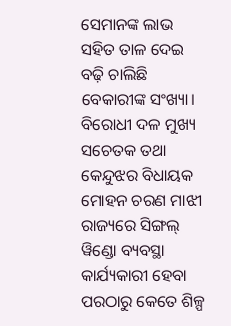ସେମାନଙ୍କ ଲାଭ ସହିତ ତାଳ ଦେଇ ବଢ଼ି ଚାଲିଛି ବେକାରୀଙ୍କ ସଂଖ୍ୟା। ବିରୋଧୀ ଦଳ ମୁଖ୍ୟ ସଚେତକ ତଥା କେନ୍ଦୁଝର ବିଧାୟକ ମୋହନ ଚରଣ ମାଝୀ ରାଜ୍ୟରେ ସିଙ୍ଗଲ୍‌ ୱିଣ୍ଡୋ ବ୍ୟବସ୍ଥା କାର୍ଯ୍ୟକାରୀ ହେବା ପରଠାରୁ କେତେ ଶିଳ୍ପ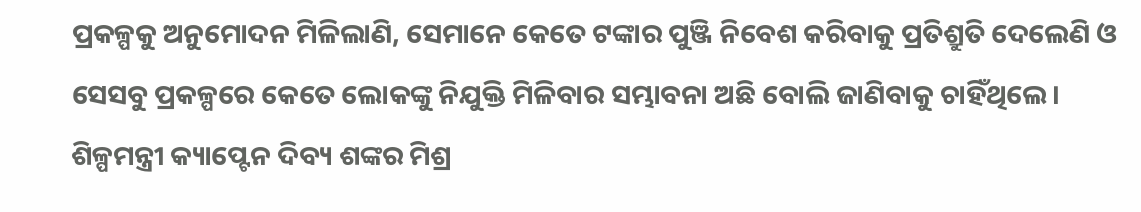ପ୍ରକଳ୍ପକୁ ଅନୁମୋଦନ ମିଳିଲାଣି, ସେମାନେ କେତେ ଟଙ୍କାର ପୁଞ୍ଜି ନିବେଶ କରିବାକୁ ପ୍ରତିଶ୍ରୁତି ଦେଲେଣି ଓ ସେସବୁ ପ୍ରକଳ୍ପରେ କେତେ ଲୋକଙ୍କୁ ନିଯୁକ୍ତି ମିଳିବାର ସମ୍ଭାବନା ଅଛି ବୋଲି ଜାଣିବାକୁ ଚାହିଁଥିଲେ। ଶିଳ୍ପମନ୍ତ୍ରୀ କ୍ୟାପ୍ଟେନ ଦିବ୍ୟ ଶଙ୍କର ମିଶ୍ର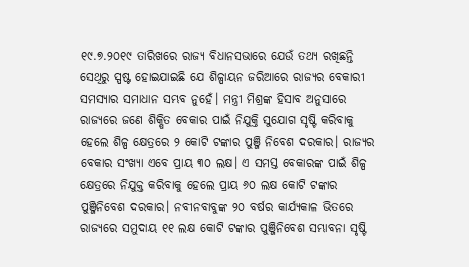୧୯.୭.୨୦୧୯ ତାରିଖରେ ରାଜ୍ୟ ବିଧାନସଭାରେ ଯେଉଁ ତଥ୍ୟ ରଖିଛନ୍ତି ସେଥିରୁ ସ୍ପଷ୍ଟ ହୋଇଯାଇଛି ଯେ ଶିଳ୍ପାୟନ ଜରିଆରେ ରାଜ୍ୟର ବେକାରୀ ସମସ୍ୟାର ସମାଧାନ ସମ୍ଭବ ନୁହେଁ। ମନ୍ତ୍ରୀ ମିଶ୍ରଙ୍କ ହିସାବ ଅନୁସାରେ ରାଜ୍ୟରେ ଜଣେ ଶିକ୍ଷିତ ବେକାର ପାଇଁ ନିଯୁକ୍ତି ସୁଯୋଗ ସୃଷ୍ଟି କରିବାକୁ ହେଲେ ଶିଳ୍ପ କ୍ଷେତ୍ରରେ ୨ କୋଟି ଟଙ୍କାର ପୁଞ୍ଜି ନିବେଶ ଦରକାର। ରାଜ୍ୟର ବେକାର ସଂଖ୍ୟା ଏବେ ପ୍ରାୟ ୩୦ ଲକ୍ଷ। ଏ ସମସ୍ତ ବେକାରଙ୍କ ପାଇଁ ଶିଳ୍ପ କ୍ଷେତ୍ରରେ ନିଯୁକ୍ତ କରିବାକୁ ହେଲେ ପ୍ରାୟ ୬୦ ଲକ୍ଷ କୋଟି ଟଙ୍କାର ପୁଞ୍ଜିନିବେଶ ଦରକାର। ନବୀନବାବୁଙ୍କ ୨୦ ବର୍ଷର କାର୍ଯ୍ୟକାଳ ଭିତରେ ରାଜ୍ୟରେ ସମୁଦାୟ ୧୧ ଲକ୍ଷ କୋଟି ଟଙ୍କାର ପୁଞ୍ଜିନିବେଶ ସମ୍ଭାବନା ସୃଷ୍ଟି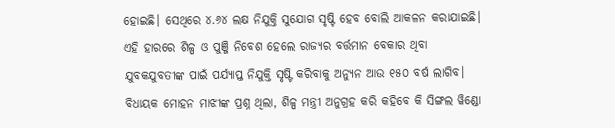ହୋଇଛି। ସେଥିରେ ୪.୬୪ ଲକ୍ଷ ନିଯୁକ୍ତି ସୁଯୋଗ ସୃଷ୍ଟି ହେବ ବୋଲି ଆକଳନ କରାଯାଇଛି। ଏହି ହାରରେ ଶିଳ୍ପ ଓ ପୁଞ୍ଜି ନିବେଶ ହେଲେ ରାଜ୍ୟର ବର୍ତ୍ତମାନ ବେକାର ଥିବା ଯୁବକଯୁବତୀଙ୍କ ପାଇଁ ପର୍ଯ୍ୟାପ୍ତ ନିଯୁକ୍ତି ସୃଷ୍ଟି କରିବାକୁ ଅନ୍ୟୁନ ଆଉ ୧୫୦ ବର୍ଷ ଲାଗିବ। ବିଧାୟକ ମୋହନ ମାଝୀଙ୍କ ପ୍ରଶ୍ନ ଥିଲା, ଶିଳ୍ପ ମନ୍ତ୍ରୀ ଅନୁଗ୍ରହ କରି କହିବେ କି ସିଙ୍ଗଲ ୱିଣ୍ଡୋ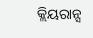କ୍ଲିୟରାନ୍ସ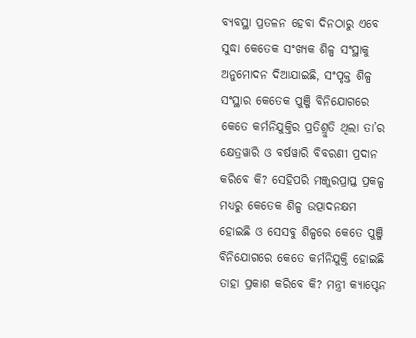ବ୍ୟବସ୍ଥା ପ୍ରତଳନ ହେବା ଦିନଠାରୁ ଏବେ ସୁଦ୍ଧା କେତେକ ସଂଖ୍ୟକ ଶିଳ୍ପ ସଂସ୍ଥାକୁ ଅନୁମୋଦନ ଦିଆଯାଇଛି, ସଂପୃକ୍ତ ଶିଳ୍ପ ସଂସ୍ଥାର କେତେକ ପୁଞ୍ଜି ବିନିଯୋଗରେ କେତେ କର୍ମନିଯୁକ୍ତିର ପ୍ରତିଶ୍ରୁତି ଥିଲା ତା’ର କ୍ଷେତ୍ରୱାରି ଓ ବର୍ଷୱାରି ବିବରଣୀ ପ୍ରଦାନ କରିବେ କି? ସେହିପରି ମଞ୍ଜୁରପ୍ରାପ୍ତ ପ୍ରକଳ୍ପ ମଧ୍ୟରୁ କେତେକ ଶିଳ୍ପ ଉତ୍ପାଦନକ୍ଷମ ହୋଇଛି ଓ ସେସବୁ ଶିଳ୍ପରେ କେତେ ପୁଞ୍ଜି ବିନିଯୋଗରେ କେତେ କର୍ମନିଯୁକ୍ତି ହୋଇଛି ତାହା ପ୍ରକାଶ କରିବେ କି? ମନ୍ତ୍ରୀ କ୍ୟାପ୍ଟେନ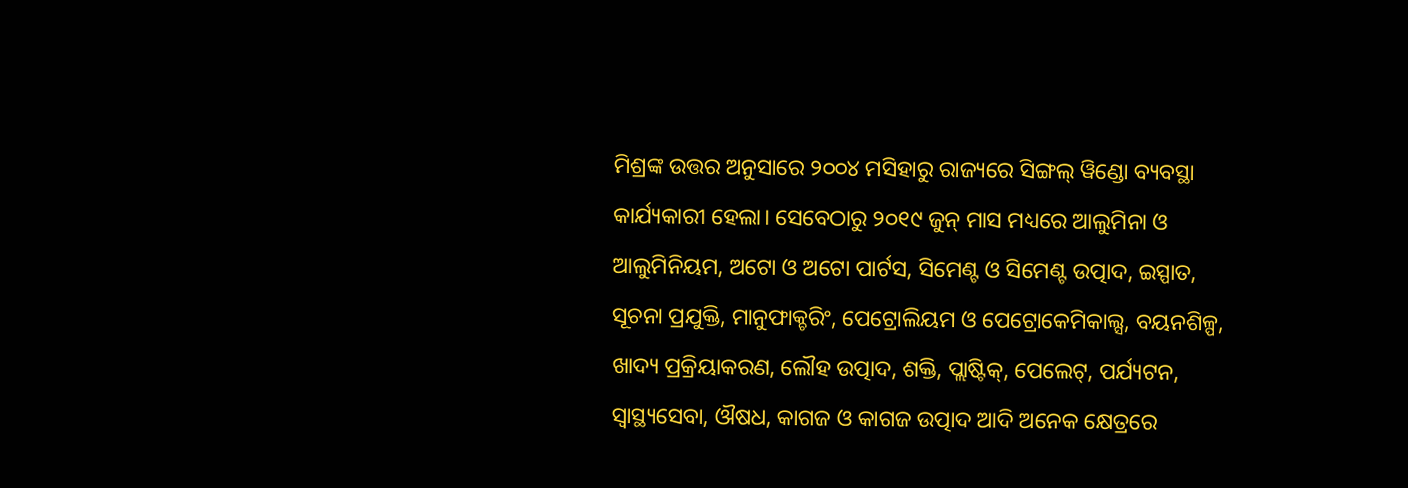ମିଶ୍ରଙ୍କ ଉତ୍ତର ଅନୁସାରେ ୨୦୦୪ ମସିହାରୁ ରାଜ୍ୟରେ ସିଙ୍ଗଲ୍‌ ୱିଣ୍ଡୋ ବ୍ୟବସ୍ଥା କାର୍ଯ୍ୟକାରୀ ହେଲା। ସେବେଠାରୁ ୨୦୧୯ ଜୁନ୍‌ ମାସ ମଧ୍ୟରେ ଆଲୁମିନା ଓ ଆଲୁମିନିୟମ, ଅଟୋ ଓ ଅଟୋ ପାର୍ଟସ, ସିମେଣ୍ଟ ଓ ସିମେଣ୍ଟ ଉତ୍ପାଦ, ଇସ୍ପାତ, ସୂଚନା ପ୍ରଯୁକ୍ତି, ମାନୁଫାକ୍ଚରିଂ, ପେଟ୍ରୋଲିୟମ ଓ ପେଟ୍ରୋକେମିକାଲ୍ସ, ବୟନଶିଳ୍ପ, ଖାଦ୍ୟ ପ୍ରକ୍ରିୟାକରଣ, ଲୌହ ଉତ୍ପାଦ, ଶକ୍ତି, ପ୍ଲାଷ୍ଟିକ୍‌, ପେଲେଟ୍‌, ପର୍ଯ୍ୟଟନ, ସ୍ବାସ୍ଥ୍ୟସେବା, ଔଷଧ, କାଗଜ ଓ କାଗଜ ଉତ୍ପାଦ ଆଦି ଅନେକ କ୍ଷେତ୍ରରେ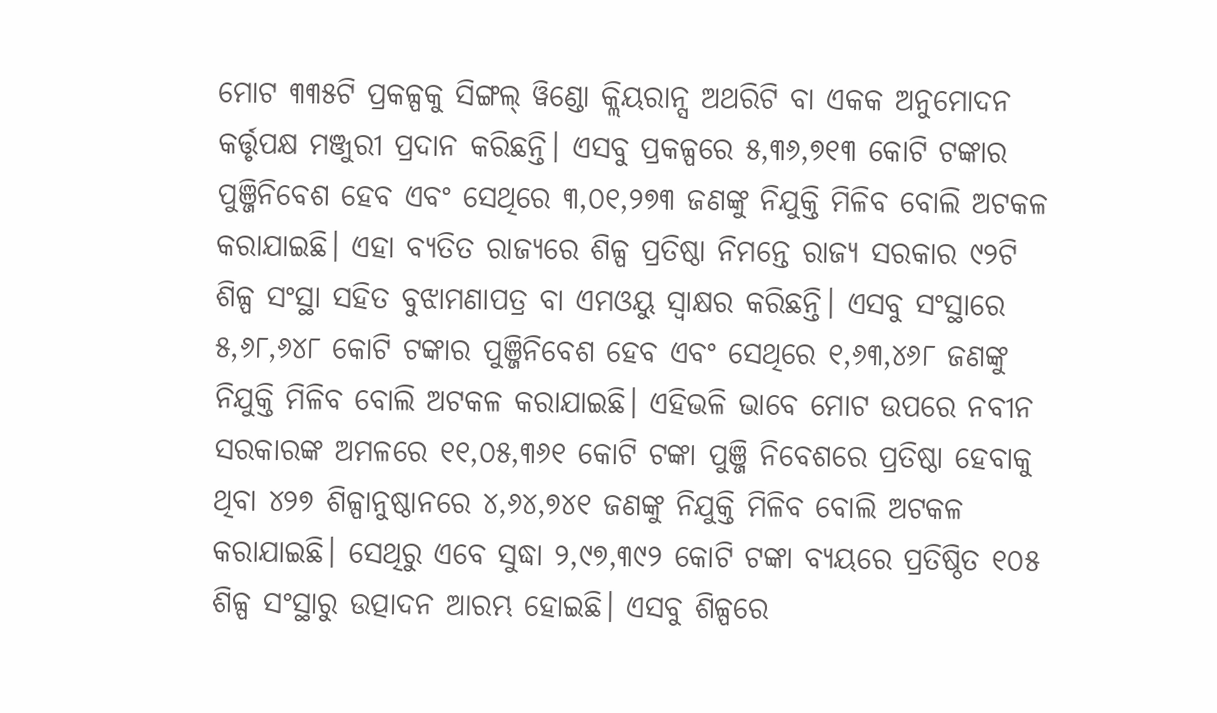ମୋଟ ୩୩୫ଟି ପ୍ରକଳ୍ପକୁ ସିଙ୍ଗଲ୍‌ ୱିଣ୍ଡୋ କ୍ଲିୟରାନ୍ସ ଅଥରିଟି ବା ଏକକ ଅନୁମୋଦନ କର୍ତ୍ତୃପକ୍ଷ ମଞ୍ଜୁରୀ ପ୍ରଦାନ କରିଛନ୍ତି। ଏସବୁ ପ୍ରକଳ୍ପରେ ୫,୩୬,୭୧୩ କୋଟି ଟଙ୍କାର ପୁଞ୍ଜିନିବେଶ ହେବ ଏବଂ ସେଥିରେ ୩,୦୧,୨୭୩ ଜଣଙ୍କୁ ନିଯୁକ୍ତି ମିଳିବ ବୋଲି ଅଟକଳ କରାଯାଇଛି। ଏହା ବ୍ୟତିତ ରାଜ୍ୟରେ ଶିଳ୍ପ ପ୍ରତିଷ୍ଠା ନିମନ୍ତେ ରାଜ୍ୟ ସରକାର ୯୨ଟି ଶିଳ୍ପ ସଂସ୍ଥା ସହିତ ବୁଝାମଣାପତ୍ର ବା ଏମଓୟୁ ସ୍ବାକ୍ଷର କରିଛନ୍ତି। ଏସବୁ ସଂସ୍ଥାରେ ୫,୬୮,୬୪୮ କୋଟି ଟଙ୍କାର ପୁଞ୍ଜିନିବେଶ ହେବ ଏବଂ ସେଥିରେ ୧,୬୩,୪୬୮ ଜଣଙ୍କୁ ନିଯୁକ୍ତି ମିଳିବ ବୋଲି ଅଟକଳ କରାଯାଇଛି। ଏହିଭଳି ଭାବେ ମୋଟ ଉପରେ ନବୀନ ସରକାରଙ୍କ ଅମଳରେ ୧୧,୦୫,୩୬୧ କୋଟି ଟଙ୍କା ପୁଞ୍ଜି ନିବେଶରେ ପ୍ରତିଷ୍ଠା ହେବାକୁ ଥିବା ୪୨୭ ଶିଳ୍ପାନୁଷ୍ଠାନରେ ୪,୬୪,୭୪୧ ଜଣଙ୍କୁ ନିଯୁକ୍ତି ମିଳିବ ବୋଲି ଅଟକଳ କରାଯାଇଛି। ସେଥିରୁ ଏବେ ସୁଦ୍ଧା ୨,୯୭,୩୯୨ କୋଟି ଟଙ୍କା ବ୍ୟୟରେ ପ୍ରତିଷ୍ଠିତ ୧୦୫ ଶିଳ୍ପ ସଂସ୍ଥାରୁ ଉତ୍ପାଦନ ଆରମ୍ଭ ହୋଇଛି। ଏସବୁ ଶିଳ୍ପରେ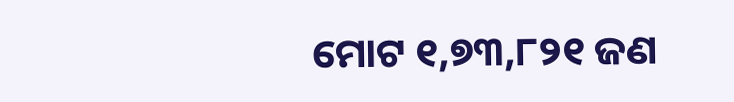ମୋଟ ୧,୭୩,୮୨୧ ଜଣ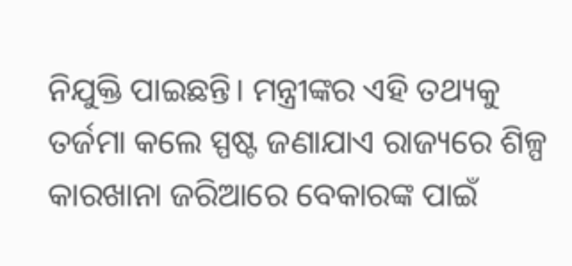ନିଯୁକ୍ତି ପାଇଛନ୍ତି। ମନ୍ତ୍ରୀଙ୍କର ଏହି ତଥ୍ୟକୁ ତର୍ଜମା କଲେ ସ୍ପଷ୍ଟ ଜଣାଯାଏ ରାଜ୍ୟରେ ଶିଳ୍ପ କାରଖାନା ଜରିଆରେ ବେକାରଙ୍କ ପାଇଁ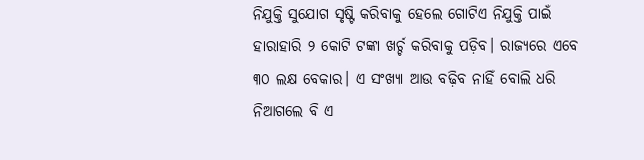ନିଯୁକ୍ତି ସୁଯୋଗ ସୃଷ୍ଟି କରିବାକୁ ହେଲେ ଗୋଟିଏ ନିଯୁକ୍ତି ପାଇଁ ହାରାହାରି ୨ କୋଟି ଟଙ୍କା ଖର୍ଚ୍ଚ କରିବାକୁ ପଡ଼ିବ। ରାଜ୍ୟରେ ଏବେ ୩୦ ଲକ୍ଷ ବେକାର। ଏ ସଂଖ୍ୟା ଆଉ ବଢ଼ିବ ନାହିଁ ବୋଲି ଧରି ନିଆଗଲେ ବି ଏ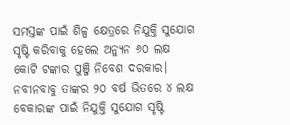ସମସ୍ତଙ୍କ ପାଇଁ ଶିଳ୍ପ କ୍ଷେତ୍ରରେ ନିଯୁକ୍ତି ସୁଯୋଗ ସୃଷ୍ଟି କରିବାକୁ ହେଲେ ଅନ୍ୟୁନ ୬୦ ଲକ୍ଷ କୋଟି ଟଙ୍କାର ପୁଞ୍ଜି ନିବେଶ ଦରକାର। ନବୀନବାବୁ ତାଙ୍କର ୨୦ ବର୍ଷ ଭିତରେ ୪ ଲକ୍ଷ ବେକାରଙ୍କ ପାଇଁ ନିଯୁକ୍ତି ସୁଯୋଗ ସୃଷ୍ଟି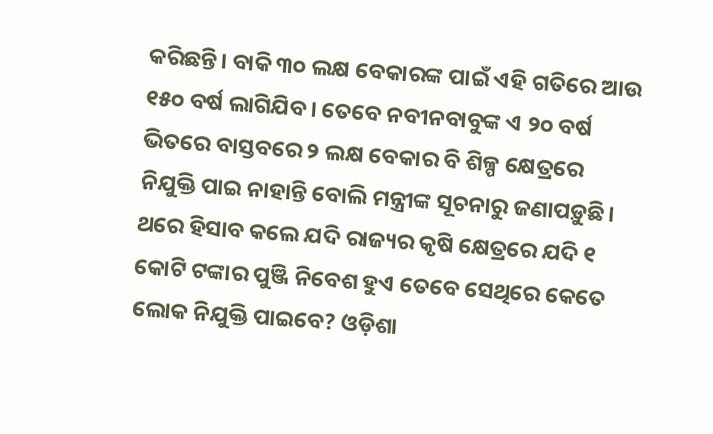କରିଛନ୍ତି। ବାକି ୩୦ ଲକ୍ଷ ବେକାରଙ୍କ ପାଇଁ ଏହି ଗତିରେ ଆଉ ୧୫୦ ବର୍ଷ ଲାଗିଯିବ। ତେବେ ନବୀନବାବୁଙ୍କ ଏ ୨୦ ବର୍ଷ ଭିତରେ ବାସ୍ତବରେ ୨ ଲକ୍ଷ ବେକାର ବି ଶିଳ୍ପ କ୍ଷେତ୍ରରେ ନିଯୁକ୍ତି ପାଇ ନାହାନ୍ତି ବୋଲି ମନ୍ତ୍ରୀଙ୍କ ସୂଚନାରୁ ଜଣାପଡ଼ୁଛି। ଥରେ ହିସାବ କଲେ ଯଦି ରାଜ୍ୟର କୃଷି କ୍ଷେତ୍ରରେ ଯଦି ୧ କୋଟି ଟଙ୍କାର ପୁଞ୍ଜି ନିବେଶ ହୁଏ ତେବେ ସେଥିରେ କେତେ ଲୋକ ନିଯୁକ୍ତି ପାଇବେ? ଓଡ଼ିଶା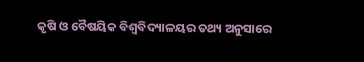କୃଷି ଓ ବୈଷୟିକ ବିଶ୍ବବିଦ୍ୟାଳୟର ତଥ୍ୟ ଅନୁସାରେ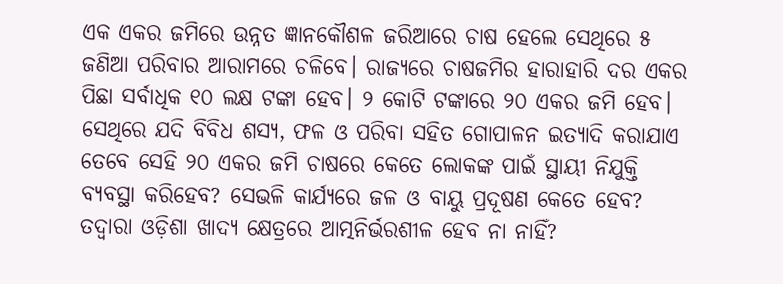ଏକ ଏକର ଜମିରେ ଉନ୍ନତ ଜ୍ଞାନକୌଶଳ ଜରିଆରେ ଚାଷ ହେଲେ ସେଥିରେ ୫ ଜଣିଆ ପରିବାର ଆରାମରେ ଚଳିବେ। ରାଜ୍ୟରେ ଚାଷଜମିର ହାରାହାରି ଦର ଏକର ପିଛା ସର୍ବାଧିକ ୧୦ ଲକ୍ଷ ଟଙ୍କା ହେବ। ୨ କୋଟି ଟଙ୍କାରେ ୨୦ ଏକର ଜମି ହେବ। ସେଥିରେ ଯଦି ବିବିଧ ଶସ୍ୟ, ଫଳ ଓ ପରିବା ସହିତ ଗୋପାଳନ ଇତ୍ୟାଦି କରାଯାଏ ତେବେ ସେହି ୨୦ ଏକର ଜମି ଚାଷରେ କେତେ ଲୋକଙ୍କ ପାଇଁ ସ୍ଥାୟୀ ନିଯୁକ୍ତି ବ୍ୟବସ୍ଥା କରିହେବ? ସେଭଳି କାର୍ଯ୍ୟରେ ଜଳ ଓ ବାୟୁ ପ୍ରଦୂଷଣ କେତେ ହେବ? ତଦ୍ବାରା ଓଡ଼ିଶା ଖାଦ୍ୟ କ୍ଷେତ୍ରରେ ଆତ୍ମନିର୍ଭରଶୀଳ ହେବ ନା ନାହିଁ?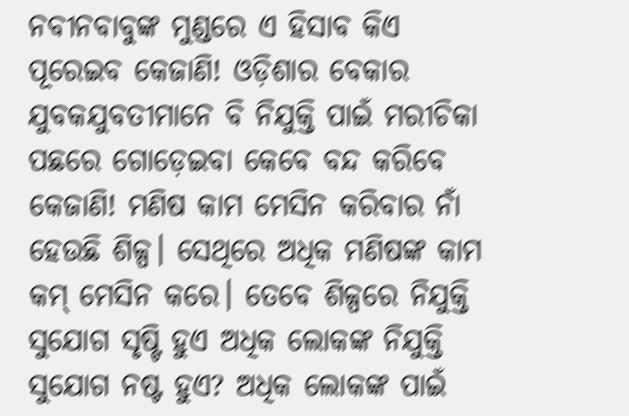ନବୀନବାବୁଙ୍କ ମୁଣ୍ଡରେ ଏ ହିସାବ କିଏ ପୂରେଇବ କେଜାଣି! ଓଡ଼ିଶାର ବେକାର ଯୁବକଯୁବତୀମାନେ ବି ନିଯୁକ୍ତି ପାଇଁ ମରୀଚିକା ପଛରେ ଗୋଡ଼େଇବା କେବେ ବନ୍ଦ କରିବେ କେଜାଣି! ମଣିଷ କାମ ମେସିନ କରିବାର ନାଁ ହେଉଛି ଶିଳ୍ପ। ସେଥିରେ ଅଧିକ ମଣିଷଙ୍କ କାମ କମ୍‌ ମେସିନ କରେ। ତେବେ ଶିଳ୍ପରେ ନିଯୁକ୍ତି ସୁଯୋଗ ସୃଷ୍ଟି ହୁଏ ଅଧିକ ଲୋକଙ୍କ ନିଯୁକ୍ତି ସୁଯୋଗ ନଷ୍ଟ ହୁଏ? ଅଧିକ ଲୋକଙ୍କ ପାଇଁ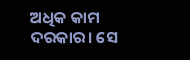ଅଧିକ କାମ ଦରକାର। ସେ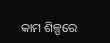କାମ ଶିଳ୍ପରେ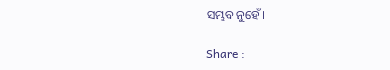ସମ୍ଭବ ନୁହେଁ।

Share :